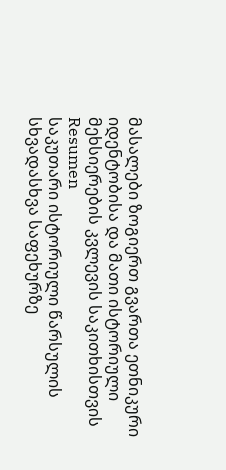მასალები ზოგიერთ გვართა ეთნიკური იდენტობისა და მათი ისტორიული მეხსიერების კვლევის საკითხისთვის
Resumen
საკუთარი ისტორიული წარსულის სხვადასხვა საფეხურზე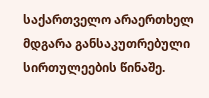საქართველო არაერთხელ მდგარა განსაკუთრებული სირთულეების წინაშე.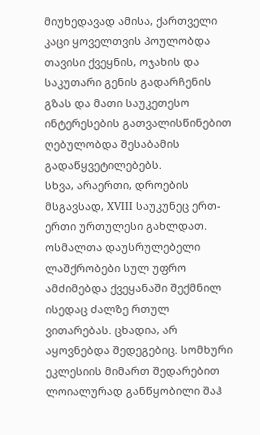მიუხედავად ამისა, ქართველი კაცი ყოველთვის პოულობდა თავისი ქვეყნის, ოჯახის და საკუთარი გენის გადარჩენის გზას და მათი საუკეთესო ინტერესების გათვალისწინებით ღებულობდა შესაბამის გადაწყვეტილებებს.
სხვა, არაერთი, დროების მსგავსად, XVIII საუკუნეც ერთ-ერთი ურთულესი გახლდათ. ოსმალთა დაუსრულებელი ლაშქრობები სულ უფრო ამძიმებდა ქვეყანაში შექმნილ ისედაც ძალზე რთულ ვითარებას. ცხადია, არ აყოვნებდა შედეგებიც. სომხური ეკლესიის მიმართ შედარებით ლოიალურად განწყობილი შაჰ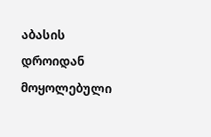აბასის დროიდან მოყოლებული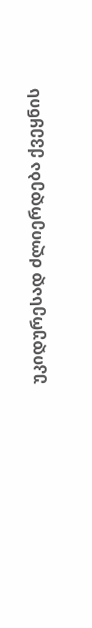უკიდურესად ძლიერდება ქვეყნის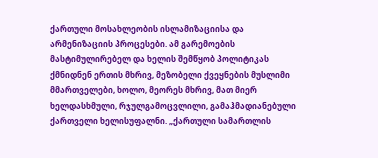ქართული მოსახლეობის ისლამიზაციისა და არმენიზაციის პროცესები. ამ გარემოების მასტიმულირებელ და ხელის შემწყობ პოლიტიკას ქმნიდნენ ერთის მხრივ, მეზობელი ქვეყნების მუსლიმი მმართველები, ხოლო, მეორეს მხრივ, მათ მიერ ხელდასხმული, რჯულგამოცვლილი, გამაჰმადიანებული ქართველი ხელისუფალნი. „ქართული სამართლის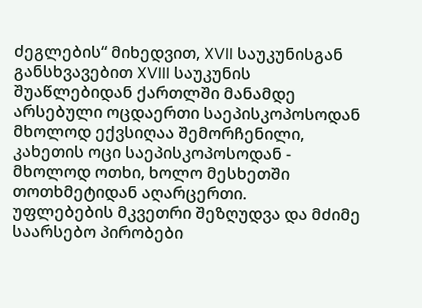ძეგლების“ მიხედვით, XVII საუკუნისგან განსხვავებით XVIII საუკუნის შუაწლებიდან ქართლში მანამდე არსებული ოცდაერთი საეპისკოპოსოდან მხოლოდ ექვსიღაა შემორჩენილი, კახეთის ოცი საეპისკოპოსოდან - მხოლოდ ოთხი, ხოლო მესხეთში თოთხმეტიდან აღარცერთი.
უფლებების მკვეთრი შეზღუდვა და მძიმე საარსებო პირობები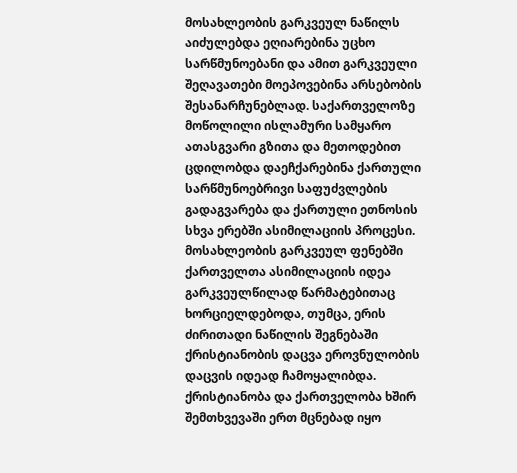მოსახლეობის გარკვეულ ნაწილს აიძულებდა ეღიარებინა უცხო სარწმუნოებანი და ამით გარკვეული შეღავათები მოეპოვებინა არსებობის შესანარჩუნებლად. საქართველოზე მოწოლილი ისლამური სამყარო ათასგვარი გზითა და მეთოდებით ცდილობდა დაეჩქარებინა ქართული სარწმუნოებრივი საფუძვლების გადაგვარება და ქართული ეთნოსის სხვა ერებში ასიმილაციის პროცესი.
მოსახლეობის გარკვეულ ფენებში ქართველთა ასიმილაციის იდეა გარკვეულწილად წარმატებითაც ხორციელდებოდა, თუმცა, ერის ძირითადი ნაწილის შეგნებაში ქრისტიანობის დაცვა ეროვნულობის დაცვის იდეად ჩამოყალიბდა. ქრისტიანობა და ქართველობა ხშირ შემთხვევაში ერთ მცნებად იყო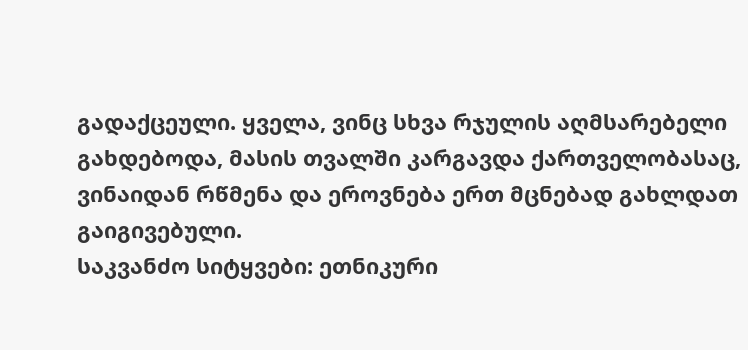გადაქცეული. ყველა, ვინც სხვა რჯულის აღმსარებელი გახდებოდა, მასის თვალში კარგავდა ქართველობასაც, ვინაიდან რწმენა და ეროვნება ერთ მცნებად გახლდათ გაიგივებული.
საკვანძო სიტყვები: ეთნიკური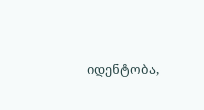იდენტობა,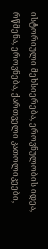ისტორიული მეხსიერება, ეროვნულობის იდეა, რწმენა, ეროვნება, ქართველი კათოლიკეები,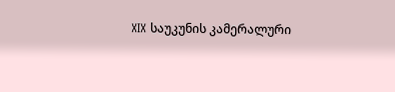XIX საუკუნის კამერალური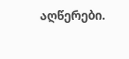აღწერები.